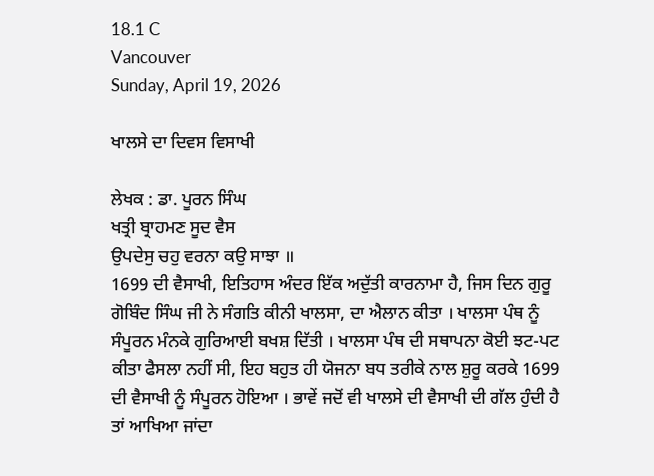18.1 C
Vancouver
Sunday, April 19, 2026

ਖਾਲਸੇ ਦਾ ਦਿਵਸ ਵਿਸਾਖੀ

ਲੇਖਕ : ਡਾ. ਪੂਰਨ ਸਿੰਘ
ਖਤ੍ਰੀ ਬ੍ਰਾਹਮਣ ਸੂਦ ਵੈਸ
ਉਪਦੇਸੁ ਚਹੁ ਵਰਨਾ ਕਉ ਸਾਝਾ ॥
1699 ਦੀ ਵੈਸਾਖੀ, ਇਤਿਹਾਸ ਅੰਦਰ ਇੱਕ ਅਦੁੱਤੀ ਕਾਰਨਾਮਾ ਹੈ, ਜਿਸ ਦਿਨ ਗੁਰੂ ਗੋਬਿੰਦ ਸਿੰਘ ਜੀ ਨੇ ਸੰਗਤਿ ਕੀਨੀ ਖਾਲਸਾ, ਦਾ ਐਲਾਨ ਕੀਤਾ । ਖਾਲਸਾ ਪੰਥ ਨੂੰ ਸੰਪੂਰਨ ਮੰਨਕੇ ਗੁਰਿਆਈ ਬਖਸ਼ ਦਿੱਤੀ । ਖਾਲਸਾ ਪੰਥ ਦੀ ਸਥਾਪਨਾ ਕੋਈ ਝਟ-ਪਟ ਕੀਤਾ ਫੈਸਲਾ ਨਹੀਂ ਸੀ, ਇਹ ਬਹੁਤ ਹੀ ਯੋਜਨਾ ਬਧ ਤਰੀਕੇ ਨਾਲ ਸ਼ੁਰੂ ਕਰਕੇ 1699 ਦੀ ਵੈਸਾਖੀ ਨੂੰ ਸੰਪੂਰਨ ਹੋਇਆ । ਭਾਵੇਂ ਜਦੋਂ ਵੀ ਖਾਲਸੇ ਦੀ ਵੈਸਾਖੀ ਦੀ ਗੱਲ ਹੁੰਦੀ ਹੈ ਤਾਂ ਆਖਿਆ ਜਾਂਦਾ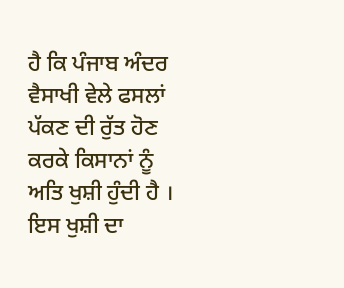ਹੈ ਕਿ ਪੰਜਾਬ ਅੰਦਰ ਵੈਸਾਖੀ ਵੇਲੇ ਫਸਲਾਂ ਪੱਕਣ ਦੀ ਰੁੱਤ ਹੋਣ ਕਰਕੇ ਕਿਸਾਨਾਂ ਨੂੰ ਅਤਿ ਖੁਸ਼ੀ ਹੁੰਦੀ ਹੈ । ਇਸ ਖੁਸ਼ੀ ਦਾ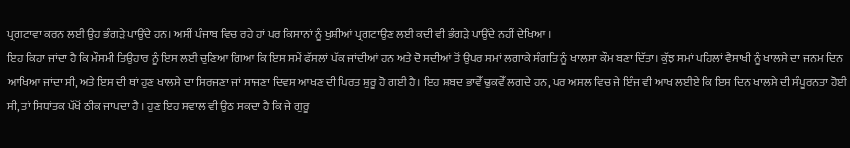ਪ੍ਰਗਟਾਵਾ ਕਰਨ ਲਈ ਉਹ ਭੰਗੜੇ ਪਾਉਂਦੇ ਹਨ। ਅਸੀਂ ਪੰਜਾਬ ਵਿਚ ਰਹੇ ਹਾਂ ਪਰ ਕਿਸਾਨਾਂ ਨੂੰ ਖੁਸ਼ੀਆਂ ਪ੍ਰਗਟਾਉਣ ਲਈ ਕਦੀ ਵੀ ਭੰਗੜੇ ਪਾਉਂਦੇ ਨਹੀਂ ਦੇਖਿਆ ।
ਇਹ ਕਿਹਾ ਜਾਂਦਾ ਹੈ ਕਿ ਮੌਸਮੀ ਤਿਉਹਾਰ ਨੂੰ ਇਸ ਲਈ ਚੁਣਿਆ ਗਿਆ ਕਿ ਇਸ ਸਮੇਂ ਫੱਸਲਾਂ ਪੱਕ ਜਾਂਦੀਆਂ ਹਨ ਅਤੇ ਦੋ ਸਦੀਆਂ ਤੋਂ ਉਪਰ ਸਮਾਂ ਲਗਾਕੇ ਸੰਗਤਿ ਨੂੰ ਖਾਲਸਾ ਕੌਮ ਬਣਾ ਦਿੱਤਾ। ਕੁੱਝ ਸਮਾਂ ਪਹਿਲਾਂ ਵੈਸਾਖੀ ਨੂੰ ਖਾਲਸੇ ਦਾ ਜਨਮ ਦਿਨ ਆਖਿਆ ਜਾਂਦਾ ਸੀ, ਅਤੇ ਇਸ ਦੀ ਥਾਂ ਹੁਣ ਖਾਲਸੇ ਦਾ ਸਿਰਜਣਾ ਜਾਂ ਸਾਜਣਾ ਦਿਵਸ ਆਖਣ ਦੀ ਪਿਰਤ ਸ਼ੁਰੂ ਹੋ ਗਈ ਹੈ। ਇਹ ਸ਼ਬਦ ਭਾਵੇੱ ਢੁਕਵੇੱ ਲਗਦੇ ਹਨ, ਪਰ ਅਸਲ ਵਿਚ ਜੇ ਇੰਜ ਵੀ ਆਖ ਲਈਏ ਕਿ ਇਸ ਦਿਨ ਖਾਲਸੇ ਦੀ ਸੰਪੂਰਨਤਾ ਹੋਈ ਸੀ, ਤਾਂ ਸਿਧਾਂਤਕ ਪੱਖੋਂ ਠੀਕ ਜਾਪਦਾ ਹੈ । ਹੁਣ ਇਹ ਸਵਾਲ ਵੀ ਉਠ ਸਕਦਾ ਹੈ ਕਿ ਜੇ ਗੁਰੂ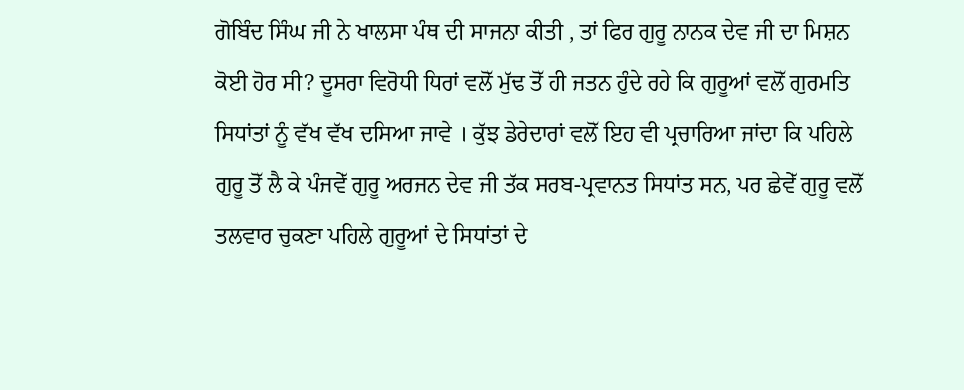ਗੋਬਿੰਦ ਸਿੰਘ ਜੀ ਨੇ ਖਾਲਸਾ ਪੰਥ ਦੀ ਸਾਜਨਾ ਕੀਤੀ , ਤਾਂ ਫਿਰ ਗੁਰੂ ਨਾਨਕ ਦੇਵ ਜੀ ਦਾ ਮਿਸ਼ਨ ਕੋਈ ਹੋਰ ਸੀ? ਦੂਸਰਾ ਵਿਰੋਧੀ ਧਿਰਾਂ ਵਲੋੱ ਮੁੱਢ ਤੋੱ ਹੀ ਜਤਨ ਹੁੰਦੇ ਰਹੇ ਕਿ ਗੁਰੂਆਂ ਵਲੋੱ ਗੁਰਮਤਿ ਸਿਧਾਂਤਾਂ ਨੂੰ ਵੱਖ ਵੱਖ ਦਸਿਆ ਜਾਵੇ । ਕੁੱਝ ਡੇਰੇਦਾਰਾਂ ਵਲੋੱ ਇਹ ਵੀ ਪ੍ਰਚਾਰਿਆ ਜਾਂਦਾ ਕਿ ਪਹਿਲੇ ਗੁਰੂ ਤੋੱ ਲੈ ਕੇ ਪੰਜਵੇੱ ਗੁਰੂ ਅਰਜਨ ਦੇਵ ਜੀ ਤੱਕ ਸਰਬ-ਪ੍ਰਵਾਨਤ ਸਿਧਾਂਤ ਸਨ, ਪਰ ਛੇਵੇੱ ਗੁਰੂ ਵਲੋੱ ਤਲਵਾਰ ਚੁਕਣਾ ਪਹਿਲੇ ਗੁਰੂਆਂ ਦੇ ਸਿਧਾਂਤਾਂ ਦੇ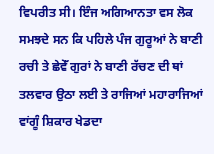ਵਿਪਰੀਤ ਸੀ। ਇੰਜ ਅਗਿਆਨਤਾ ਵਸ ਲੋਕ ਸਮਝਦੇ ਸਨ ਕਿ ਪਹਿਲੇ ਪੰਜ ਗੁਰੂਆਂ ਨੇ ਬਾਣੀ ਰਚੀ ਤੇ ਛੇਵੇੱ ਗੁਰਾਂ ਨੇ ਬਾਣੀ ਰੱਚਣ ਦੀ ਥਾਂ ਤਲਵਾਰ ਉਠਾ ਲਈ ਤੇ ਰਾਜਿਆਂ ਮਹਾਰਾਜਿਆਂ ਵਾਂਗੂੰ ਸ਼ਿਕਾਰ ਖੇਡਦਾ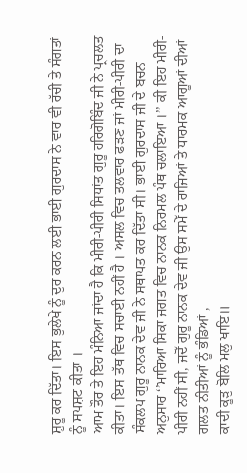ਸ਼ੁਰੂ ਕਰ ਦਿੱਤਾ। ਇਸ ਭੁਲੇਖੇ ਨੂੰ ਦੁਰ ਕਰਨ ਲਈ ਭਾਈ ਗੁਰਦਾਸ ਨੇ ਵਾਰ ਵੀ ਰੱਚੀ ਤੇ ਸੰਗਤਾਂ ਨੂੰ ਸਪਸ਼ਟ ਕੀਤਾ ।
ਆਮ ਤੌਰ ਤੇ ਇਹ ਮੰਨਿਆ ਜਾਂਦਾ ਹੈ ਕਿ ਮੀਰੀ-ਪੀਰੀ ਸਿਧਾਂਤ ਗੁਰੂ ਹਰਿਗੋਬਿੰਦ ਜੀ ਨੇ ਪ੍ਰਚਲਤ ਕੀਤਾ। ਇਸ ਤੱਥ ਵਿਚ ਸਚਾਈ ਨਹੀਂ ਹੈ । ਅਸਲ ਵਿਚ ਤਲਵਾਰ ਫੜਣ ਜਾਂ ਮੀਰੀ-ਪੀਰੀ ਦਾ ਸੰਕਲਪ ਗੁਰੂ ਨਾਨਕ ਦੇਵ ਜੀ ਨੇ ਸਥਾਪਤ ਕਰ ਦਿੱਤਾ ਸੀ। ਭਾਈ ਗੁਰਦਾਸ ਜੀ ਦੇ ਬਚਨ ਅਨੁਸਾਰ ‘’ਮਾਰਿਆ ਸਿਕਾ ਜਗਤ ਵਿਚ ਨਾਨਕ ਨਿਰਮਲ ਪੰਥ ਚਲਾਇਆ ।’’ ਕੀ ਇਹ ਮੀਰੀ-ਪੀਰੀ ਨਹੀਂ ਸੀ, ਜਦੋੱ ਗੁਰੂ ਨਾਨਕ ਦੇਵ ਜੀ ਉਸ ਸਮੇੱ ਦੇ ਰਾਜਿਆਂ ਤੇ ਧਾਰਮਕ ਆਗੂਆਂ ਦੀਆਂ ਗਲਤ ਨੀਤੀਆਂ ਨੂੰ ਭੰਡਿਆਂ ,
ਕਾਦੀ ਕੂੜੁ ਬੋਲਿ ਮਲੁ ਖਾਇ॥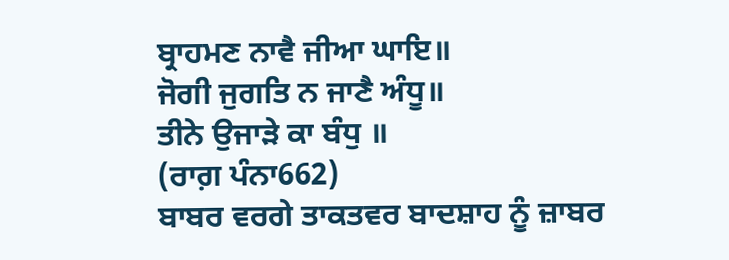ਬ੍ਰਾਹਮਣ ਨਾਵੈ ਜੀਆ ਘਾਇ॥
ਜੋਗੀ ਜੁਗਤਿ ਨ ਜਾਣੈ ਅੰਧੂ॥
ਤੀਨੇ ਉਜਾੜੇ ਕਾ ਬੰਧੁ ॥
(ਰਾਗ਼ ਪੰਨਾ662)
ਬਾਬਰ ਵਰਗੇ ਤਾਕਤਵਰ ਬਾਦਸ਼ਾਹ ਨੂੰ ਜ਼ਾਬਰ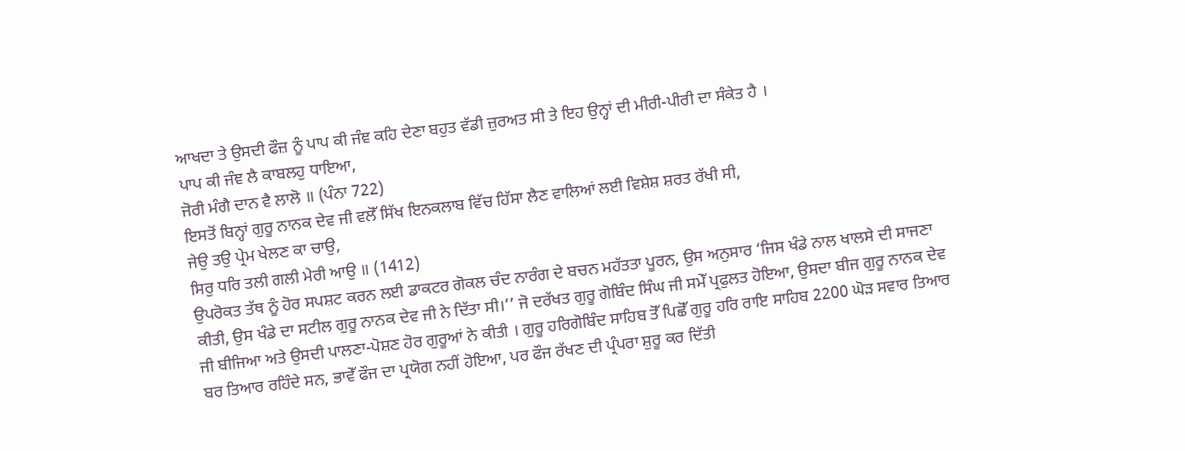ਆਖਦਾ ਤੇ ਉਸਦੀ ਫੌਜ਼ ਨੂੰ ਪਾਪ ਕੀ ਜੰਞ ਕਹਿ ਦੇਣਾ ਬਹੁਤ ਵੱਡੀ ਜ਼ੁਰਅਤ ਸੀ ਤੇ ਇਹ ਉਨ੍ਹਾਂ ਦੀ ਮੀਰੀ-ਪੀਰੀ ਦਾ ਸੰਕੇਤ ਹੈ ।
ਪਾਪ ਕੀ ਜੰਞ ਲੈ ਕਾਬਲਹੁ ਧਾਇਆ,
ਜੋਰੀ ਮੰਗੈ ਦਾਨ ਵੈ ਲਾਲੋ ॥ (ਪੰਨਾ 722)
ਇਸਤੋਂ ਬਿਨ੍ਹਾਂ ਗੁਰੂ ਨਾਨਕ ਦੇਵ ਜੀ ਵਲੋੱ ਸਿੱਖ ਇਨਕਲਾਬ ਵਿੱਚ ਹਿੱਸਾ ਲੈਣ ਵਾਲਿਆਂ ਲਈ ਵਿਸ਼ੇਸ਼ ਸ਼ਰਤ ਰੱਖੀ ਸੀ,
ਜੇਉ ਤਉ ਪ੍ਰੇਮ ਖੇਲਣ ਕਾ ਚਾਉ,
ਸਿਰੁ ਧਰਿ ਤਲੀ ਗਲੀ ਮੇਰੀ ਆਉ ॥ (1412)
ਉਪਰੋਕਤ ਤੱਥ ਨੂੰ ਹੋਰ ਸਪਸ਼ਟ ਕਰਨ ਲਈ ਡਾਕਟਰ ਗੋਕਲ ਚੰਦ ਨਾਰੰਗ ਦੇ ਬਚਨ ਮਹੱਤਤਾ ਪੂਰਨ, ਉਸ ਅਨੁਸਾਰ ‘ਜਿਸ ਖੰਡੇ ਨਾਲ ਖਾਲਸੇ ਦੀ ਸਾਜਣਾ ਕੀਤੀ, ਉਸ ਖੰਡੇ ਦਾ ਸਟੀਲ ਗੁਰੂ ਨਾਨਕ ਦੇਵ ਜੀ ਨੇ ਦਿੱਤਾ ਸੀ।’’ ਜੋ ਦਰੱਖਤ ਗੁਰੂ ਗੋਬਿੰਦ ਸਿੰਘ ਜੀ ਸਮੇੱ ਪ੍ਰਫੁਲਤ ਹੋਇਆ, ਉਸਦਾ ਬੀਜ ਗੁਰੂ ਨਾਨਕ ਦੇਵ ਜੀ ਬੀਜਿਆ ਅਤੇ ਉਸਦੀ ਪਾਲਣਾ-ਪੋਸ਼ਣ ਹੋਰ ਗੁਰੂਆਂ ਨੇ ਕੀਤੀ । ਗੁਰੂ ਹਰਿਗੋਬਿੰਦ ਸਾਹਿਬ ਤੋੱ ਪਿਛੋੱ ਗੁਰੂ ਹਰਿ ਰਾਇ ਸਾਹਿਬ 2200 ਘੋੜ ਸਵਾਰ ਤਿਆਰ ਬਰ ਤਿਆਰ ਰਹਿੰਦੇ ਸਨ, ਭਾਵੇੱ ਫੌਜ ਦਾ ਪ੍ਰਯੋਗ ਨਹੀਂ ਹੋਇਆ, ਪਰ ਫੌਜ ਰੱਖਣ ਦੀ ਪ੍ਰੰਪਰਾ ਸ਼ੁਰੂ ਕਰ ਦਿੱਤੀ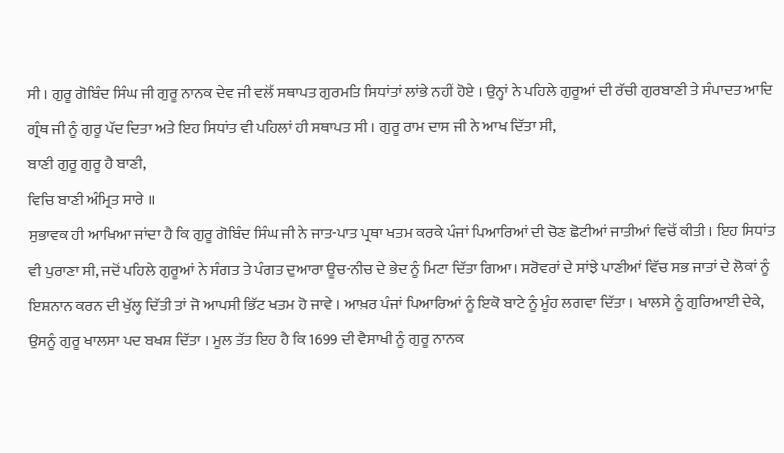ਸੀ । ਗੁਰੂ ਗੋਬਿੰਦ ਸਿੰਘ ਜੀ ਗੁਰੂ ਨਾਨਕ ਦੇਵ ਜੀ ਵਲੋੱ ਸਥਾਪਤ ਗੁਰਮਤਿ ਸਿਧਾਂਤਾਂ ਲਾਂਭੇ ਨਹੀਂ ਹੋਏ । ਉਨ੍ਹਾਂ ਨੇ ਪਹਿਲੇ ਗੁਰੂਆਂ ਦੀ ਰੱਚੀ ਗੁਰਬਾਣੀ ਤੇ ਸੰਪਾਦਤ ਆਦਿ ਗ੍ਰੰਥ ਜੀ ਨੂੰ ਗੁਰੂ ਪੱਦ ਦਿਤਾ ਅਤੇ ਇਹ ਸਿਧਾਂਤ ਵੀ ਪਹਿਲਾਂ ਹੀ ਸਥਾਪਤ ਸੀ । ਗੁਰੂ ਰਾਮ ਦਾਸ ਜੀ ਨੇ ਆਖ ਦਿੱਤਾ ਸੀ,
ਬਾਣੀ ਗੁਰੂ ਗੁਰੂ ਹੈ ਬਾਣੀ,
ਵਿਚਿ ਬਾਣੀ ਅੰਮ੍ਰਿਤ ਸਾਰੇ ॥
ਸੁਭਾਵਕ ਹੀ ਆਖਿਆ ਜਾਂਦਾ ਹੈ ਕਿ ਗੁਰੂ ਗੋਬਿੰਦ ਸਿੰਘ ਜੀ ਨੇ ਜਾਤ-ਪਾਤ ਪ੍ਰਥਾ ਖਤਮ ਕਰਕੇ ਪੰਜਾਂ ਪਿਆਰਿਆਂ ਦੀ ਚੋਣ ਛੋਟੀਆਂ ਜਾਤੀਆਂ ਵਿਚੋੱ ਕੀਤੀ । ਇਹ ਸਿਧਾਂਤ ਵੀ ਪੁਰਾਣਾ ਸੀ, ਜਦੋਂ ਪਹਿਲੇ ਗੁਰੂਆਂ ਨੇ ਸੰਗਤ ਤੇ ਪੰਗਤ ਦੁਆਰਾ ਊਚ-ਨੀਚ ਦੇ ਭੇਦ ਨੂੰ ਮਿਟਾ ਦਿੱਤਾ ਗਿਆ। ਸਰੋਵਰਾਂ ਦੇ ਸਾਂਝੇ ਪਾਣੀਆਂ ਵਿੱਚ ਸਭ ਜਾਤਾਂ ਦੇ ਲੋਕਾਂ ਨੂੰ ਇਸ਼ਨਾਨ ਕਰਨ ਦੀ ਖੁੱਲ੍ਹ ਦਿੱਤੀ ਤਾਂ ਜੋ ਆਪਸੀ ਭਿੱਟ ਖਤਮ ਹੋ ਜਾਵੇ । ਆਖ਼ਰ ਪੰਜਾਂ ਪਿਆਰਿਆਂ ਨੂੰ ਇਕੋ ਬਾਟੇ ਨੂੰ ਮੂੰਹ ਲਗਵਾ ਦਿੱਤਾ । ਖਾਲਸੇ ਨੂੰ ਗੁਰਿਆਈ ਦੇਕੇ, ਉਸਨੂੰ ਗੁਰੂ ਖਾਲਸਾ ਪਦ ਬਖਸ਼ ਦਿੱਤਾ । ਮੂਲ ਤੱਤ ਇਹ ਹੈ ਕਿ 1699 ਦੀ ਵੈਸਾਖੀ ਨੂੰ ਗੁਰੂ ਨਾਨਕ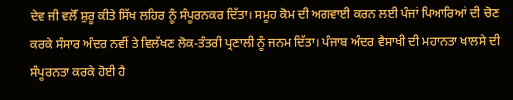ਦੇਵ ਜੀ ਵਲੋੱ ਸ਼ੁਰੂ ਕੀਤੇ ਸਿੱਖ ਲਹਿਰ ਨੂੰ ਸੰਪੂਰਨਕਰ ਦਿੱਤਾ। ਸਮੂਹ ਕੋਮ ਦੀ ਅਗਵਾਈ ਕਰਨ ਲਈ ਪੰਜਾਂ ਪਿਆਰਿਆਂ ਦੀ ਚੋਣ ਕਰਕੇ ਸੰਸਾਰ ਅੰਦਰ ਨਵੀਂ ਤੇ ਵਿਲੱਖਣ ਲੋਕ-ਤੰਤਰੀ ਪ੍ਰਣਾਲੀ ਨੂੰ ਜਨਮ ਦਿੱਤਾ। ਪੰਜਾਬ ਅੰਦਰ ਵੈਸਾਖੀ ਦੀ ਮਹਾਨਤਾ ਖਾਲਸੇ ਦੀ ਸੰਪੂਰਨਤਾ ਕਰਕੇ ਹੋਈ ਹੈ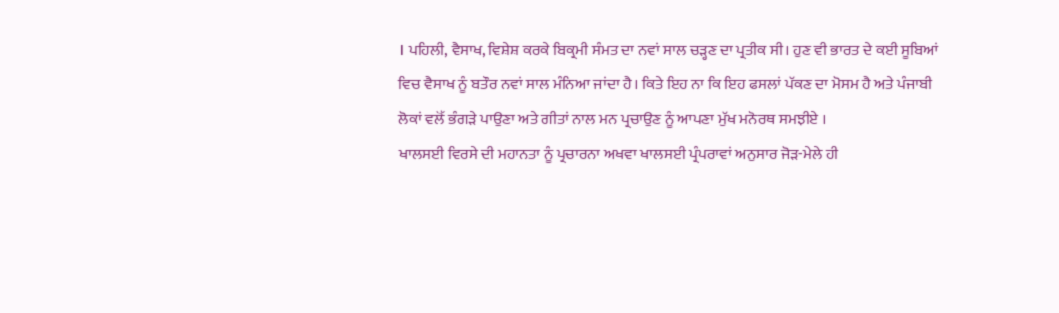। ਪਹਿਲੀ, ਵੈਸਾਖ, ਵਿਸ਼ੇਸ਼ ਕਰਕੇ ਬਿਕ੍ਰਮੀ ਸੰਮਤ ਦਾ ਨਵਾਂ ਸਾਲ ਚੜ੍ਹਣ ਦਾ ਪ੍ਰਤੀਕ ਸੀ। ਹੁਣ ਵੀ ਭਾਰਤ ਦੇ ਕਈ ਸੂਬਿਆਂ ਵਿਚ ਵੈਸਾਖ ਨੂੰ ਬਤੌਰ ਨਵਾਂ ਸਾਲ ਮੰਨਿਆ ਜਾਂਦਾ ਹੈ। ਕਿਤੇ ਇਹ ਨਾ ਕਿ ਇਹ ਫਸਲਾਂ ਪੱਕਣ ਦਾ ਮੋਸਮ ਹੈ ਅਤੇ ਪੰਜਾਬੀ ਲੋਕਾਂ ਵਲੋੱ ਭੰਗੜੇ ਪਾਉਣਾ ਅਤੇ ਗੀਤਾਂ ਨਾਲ ਮਨ ਪ੍ਰਚਾਉਣ ਨੂੰ ਆਪਣਾ ਮੁੱਖ ਮਨੋਰਥ ਸਮਝੀਏ ।
ਖਾਲਸਈ ਵਿਰਸੇ ਦੀ ਮਹਾਨਤਾ ਨੂੰ ਪ੍ਰਚਾਰਨਾ ਅਖਵਾ ਖਾਲਸਈ ਪ੍ਰੰਪਰਾਵਾਂ ਅਨੁਸਾਰ ਜੋੜ-ਮੇਲੇ ਹੀ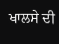ਖਾਲਸੇ ਦੀ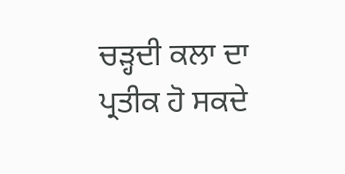ਚੜ੍ਹਦੀ ਕਲਾ ਦਾ ਪ੍ਰਤੀਕ ਹੋ ਸਕਦੇ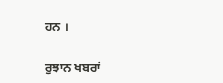ਹਨ ।

ਰੁਝਾਨ ਖਬਰਾਂ